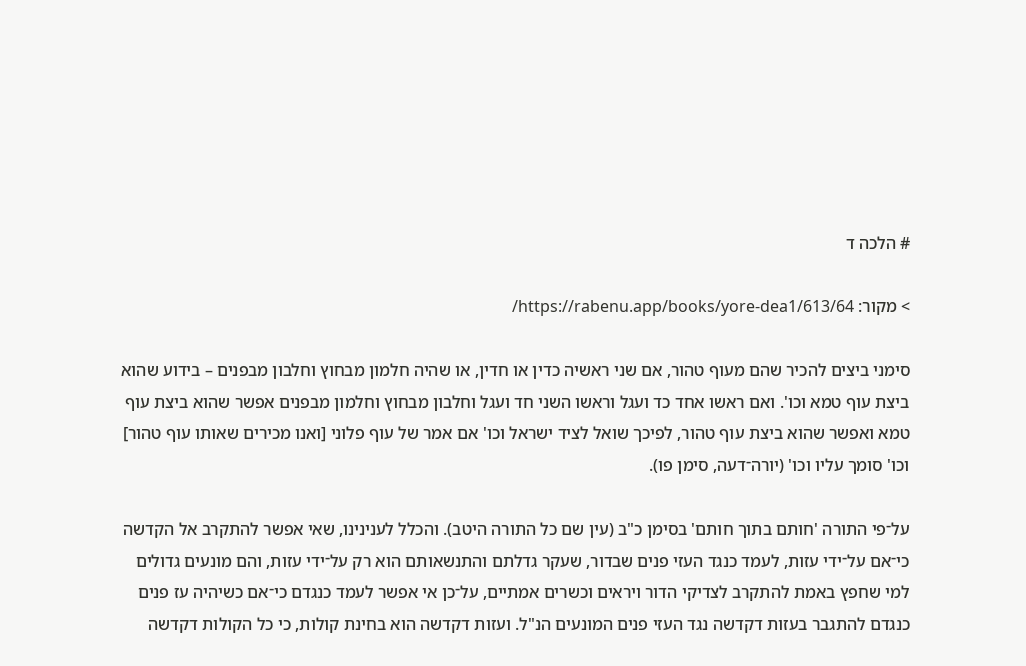# הלכה ד

> מקור: https://rabenu.app/books/yore-dea1/613/64/

סימני ביצים להכיר שהם מעוף טהור, אם שני ראשיה כדין או חדין, או שהיה חלמון מבחוץ וחלבון מבפנים – בידוע שהוא ביצת עוף טמא וכו'. ואם ראשו אחד כד ועגל וראשו השני חד ועגל וחלבון מבחוץ וחלמון מבפנים אפשר שהוא ביצת עוף טמא ואפשר שהוא ביצת עוף טהור, לפיכך שואל לציד ישראל וכו' אם אמר של עוף פלוני [ואנו מכירים שאותו עוף טהור] וכו' סומך עליו וכו' (יורה־דעה, סימן פו).

על־פי התורה 'חותם בתוך חותם' בסימן כ"ב (עין שם כל התורה היטב). והכלל לענינינו, שאי אפשר להתקרב אל הקדשה כי־אם על־ידי עזות, לעמד כנגד העזי פנים שבדור, שעקר גדלתם והתנשאותם הוא רק על־ידי עזות, והם מונעים גדולים למי שחפץ באמת להתקרב לצדיקי הדור ויראים וכשרים אמתיים, על־כן אי אפשר לעמד כנגדם כי־אם כשיהיה עז פנים כנגדם להתגבר בעזות דקדשה נגד העזי פנים המונעים הנ"ל. ועזות דקדשה הוא בחינת קולות, כי כל הקולות דקדשה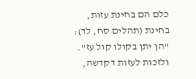כלם הם בחינת עזות, בחינת (תהלים סח, לד): "הן יתן בקולו קול עז". ולזכות לעזות דקדשה,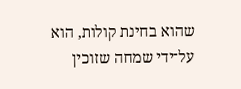שהוא בחינת קולות, הוא על־ידי שמחה שזוכין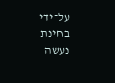על־ידי בחינת נעשה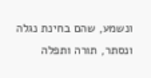ונשמע, שהם בחינת נגלה ונסתר, תורה ותפלה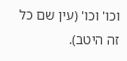וכו' וכו' (עין שם כל זה היטב).